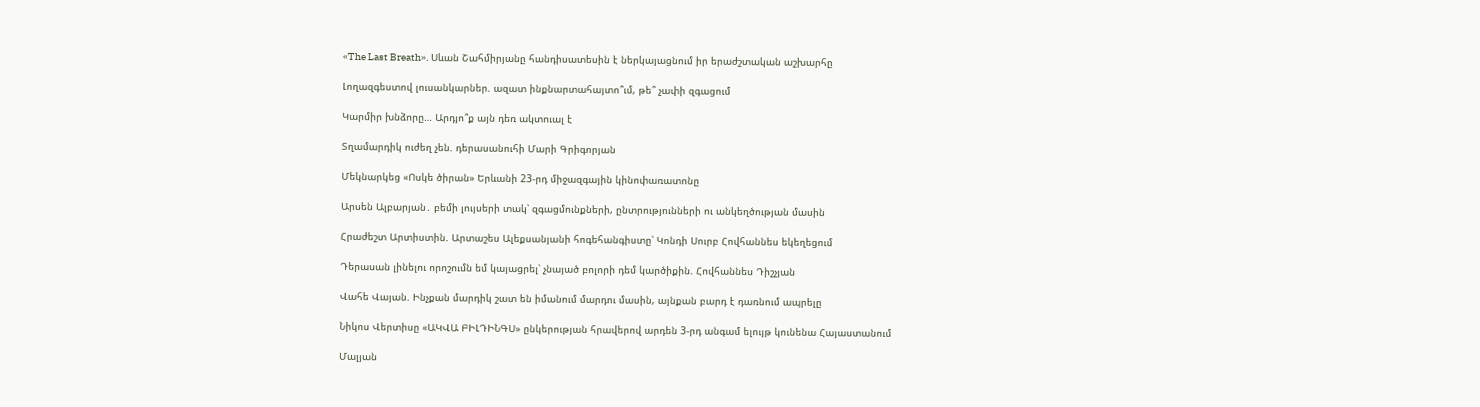«The Last Breath». Սևան Շահմիրյանը հանդիսատեսին է ներկայացնում իր երաժշտական աշխարհը

Լողազգեստով լուսանկարներ. ազատ ինքնարտահայտո՞ւմ, թե՞ չափի զգացում

Կարմիր խնձորը… Արդյո՞ք այն դեռ ակտուալ է

Տղամարդիկ ուժեղ չեն. դերասանուհի Մարի Գրիգորյան

Մեկնարկեց «Ոսկե ծիրան» Երևանի 23-րդ միջազգային կինոփառատոնը

Արսեն Ալբարյան․ բեմի լույսերի տակ՝ զգացմունքների, ընտրությունների ու անկեղծության մասին

Հրաժեշտ Արտիստին. Արտաշես Ալեքսանյանի հոգեհանգիստը՝ Կոնդի Սուրբ Հովհաննես եկեղեցում

Դերասան լինելու որոշումն եմ կայացրել՝ չնայած բոլորի դեմ կարծիքին. Հովհաննես Դիշչյան

Վահե Վայան. Ինչքան մարդիկ շատ են իմանում մարդու մասին, այնքան բարդ է դառնում ապրելը

Նիկոս Վերտիսը «ԱԿՎԱ ԲԻԼԴԻՆԳՍ» ընկերության հրավերով արդեն 3-րդ անգամ ելույթ կունենա Հայաստանում

Մալյան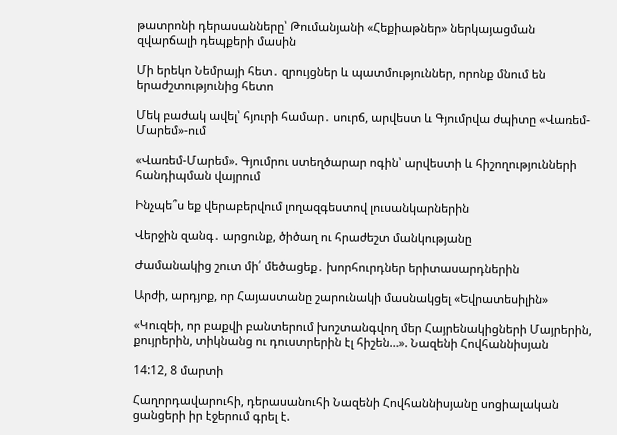թատրոնի դերասանները՝ Թումանյանի «Հեքիաթներ» ներկայացման զվարճալի դեպքերի մասին

Մի երեկո Նեմրայի հետ․ զրույցներ և պատմություններ, որոնք մնում են երաժշտությունից հետո

Մեկ բաժակ ավել՝ հյուրի համար․ սուրճ, արվեստ և Գյումրվա ժպիտը «Վառեմ-Մարեմ»-ում

«Վառեմ-Մարեմ». Գյումրու ստեղծարար ոգին՝ արվեստի և հիշողությունների հանդիպման վայրում

Ինչպե՞ս եք վերաբերվում լողազգեստով լուսանկարներին

Վերջին զանգ․ արցունք, ծիծաղ ու հրաժեշտ մանկությանը

Ժամանակից շուտ մի՛ մեծացեք․ խորհուրդներ երիտասարդներին

Արժի, արդյոք, որ Հայաստանը շարունակի մասնակցել «Եվրատեսիլին»

«Կուզեի, որ բաքվի բանտերում խոշտանգվող մեր Հայրենակիցների Մայրերին, քույրերին, տիկնանց ու դուստրերին էլ հիշեն…». Նազենի Հովհաննիսյան

14:12, 8 մարտի

Հաղորդավարուհի, դերասանուհի Նազենի Հովհաննիսյանը սոցիալական ցանցերի իր էջերում գրել է.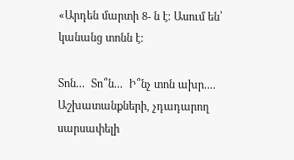«Արդեն մարտի 8- ն է: Ասում են՝ կանանց տոնն է:

Տոն...  Տո՞ն...  Ի՞նչ տոն ախր.... Աշխատանքների, չդադարող սարսափելի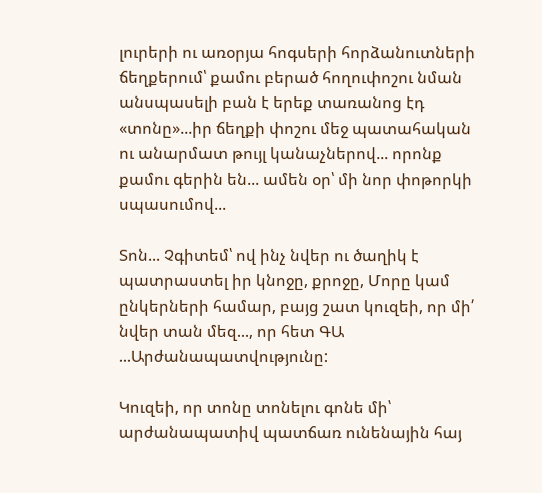լուրերի ու առօրյա հոգսերի հորձանուտների ճեղքերում՝ քամու բերած հողուփոշու նման անսպասելի բան է երեք տառանոց էդ «տոնը»...իր ճեղքի փոշու մեջ պատահական ու անարմատ թույլ կանաչներով... որոնք քամու գերին են... ամեն օր՝ մի նոր փոթորկի սպասումով...

Տոն... Չգիտեմ՝ ով ինչ նվեր ու ծաղիկ է պատրաստել իր կնոջը, քրոջը, Մորը կամ ընկերների համար, բայց շատ կուզեի, որ մի՛ նվեր տան մեզ..., որ հետ ԳԱ ...Արժանապատվությունը:

Կուզեի, որ տոնը տոնելու գոնե մի՝ արժանապատիվ պատճառ ունենային հայ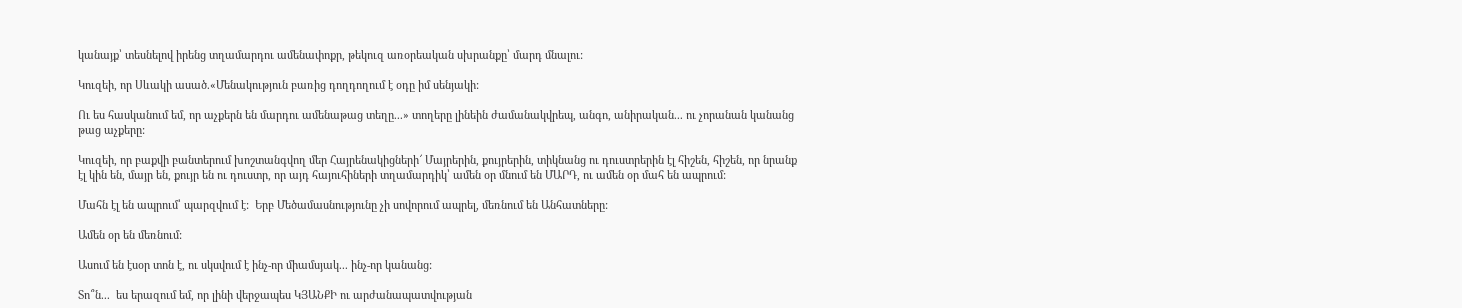կանայք՝ տեսնելով իրենց տղամարդու ամենափոքր, թեկուզ առօրեական սխրանքը՝ մարդ մնալու:

Կուզեի, որ Սևակի ասած.«Մենակություն բառից դողդողում է օդը իմ սենյակի:

Ու ես հասկանում եմ, որ աչքերն են մարդու ամենաթաց տեղը...» տողերը լինեին ժամանակվրեպ, անգո, անիրական... ու չորանան կանանց թաց աչքերը:

Կուզեի, որ բաքվի բանտերում խոշտանգվող մեր Հայրենակիցների՜ Մայրերին, քույրերին, տիկնանց ու դուստրերին էլ հիշեն, հիշեն, որ նրանք էլ կին են, մայր են, քույր են ու դուստր, որ այդ հայուհիների տղամարդիկ՝ ամեն օր մնում են ՄԱՐԴ, ու ամեն օր մահ են ապրում:

Մահն էլ են ապրում՝ պարզվում է:  Երբ Մեծամասնությունը չի սովորում ապրել, մեռնում են Անհատները:

Ամեն օր են մեռնում:

Ասում են էսօր տոն է, ու սկսվում է ինչ-որ միամսյակ... ինչ-որ կանանց:

Տո՞ն...  ես երազում եմ, որ լինի վերջապես ԿՅԱՆՔԻ ու արժանապատվության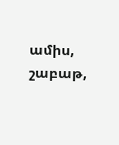ամիս, շաբաթ,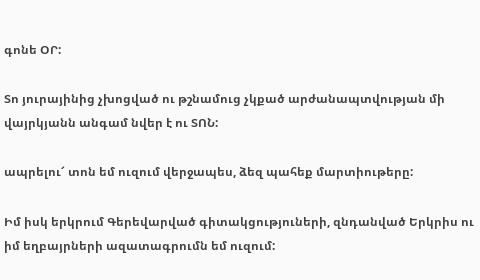գոնե ՕՐ:

Տո յուրայինից չխոցված ու թշնամուց չկքած արժանապտվության մի վայրկյանն անգամ նվեր է ու ՏՈՆ:

ապրելու՜ տոն եմ ուզում վերջապես, ձեզ պահեք մարտիութերը:

Իմ իսկ երկրում Գերեվարված գիտակցություների, զնդանված Երկրիս ու իմ եղբայրների ազատագրումն եմ ուզում: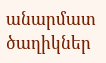անարմատ ծաղիկներ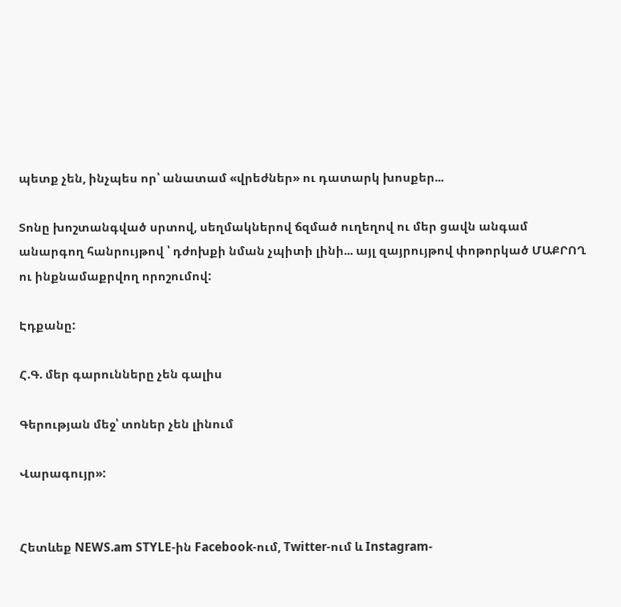պետք չեն, ինչպես որ՝ անատամ «վրեժներ» ու դատարկ խոսքեր...

Տոնը խոշտանգված սրտով, սեղմակներով ճզմած ուղեղով ու մեր ցավն անգամ անարգող հանրույթով ՝ դժոխքի նման չպիտի լինի... այլ զայրույթով փոթորկած ՄԱՔՐՈՂ ու ինքնամաքրվող որոշումով:

Էդքանը:

Հ.Գ. մեր գարունները չեն գալիս

Գերության մեջ՝ տոներ չեն լինում

Վարագույր»:


Հետևեք NEWS.am STYLE-ին Facebook-ում, Twitter-ում և Instagram-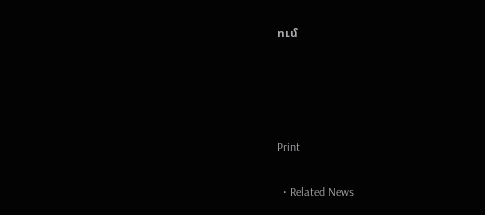ում




Print

  • Related News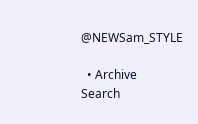@NEWSam_STYLE

  • Archive
Search